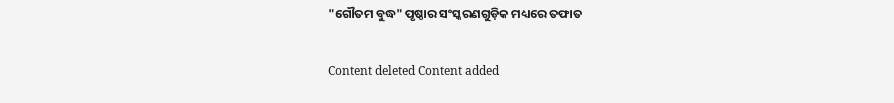"ଗୌତମ ବୁଦ୍ଧ" ପୃଷ୍ଠାର ସଂସ୍କରଣ‌ଗୁଡ଼ିକ ମଧ୍ୟରେ ତଫାତ

Content deleted Content added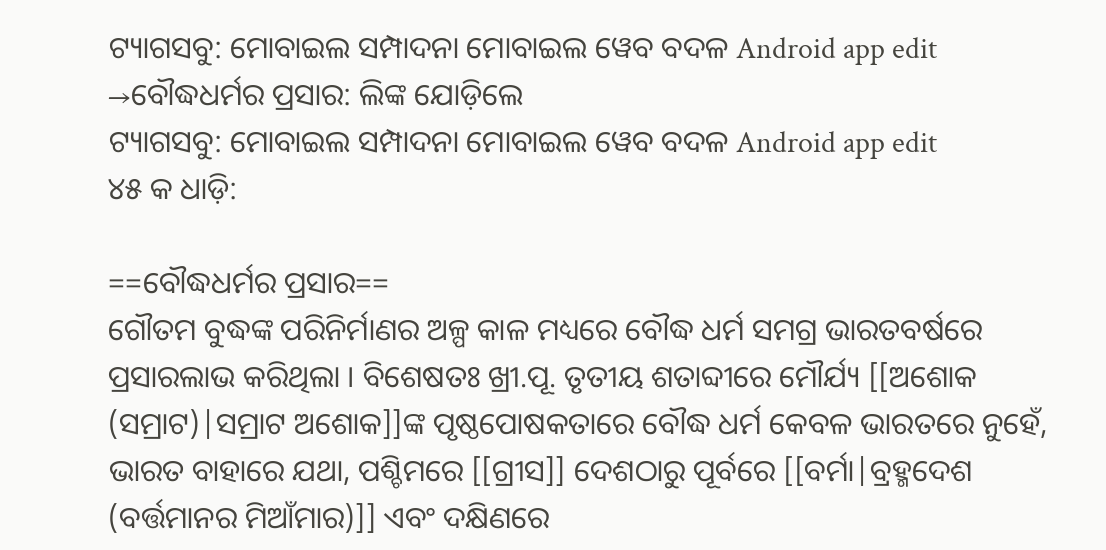ଟ୍ୟାଗସବୁ: ମୋବାଇଲ ସମ୍ପାଦନା ମୋବାଇଲ ୱେବ ବଦଳ Android app edit
→ବୌଦ୍ଧଧର୍ମର ପ୍ରସାର: ଲିଙ୍କ ଯୋଡ଼ିଲେ
ଟ୍ୟାଗସବୁ: ମୋବାଇଲ ସମ୍ପାଦନା ମୋବାଇଲ ୱେବ ବଦଳ Android app edit
୪୫ କ ଧାଡ଼ି:

==ବୌଦ୍ଧଧର୍ମର ପ୍ରସାର==
ଗୌତମ ବୁଦ୍ଧଙ୍କ ପରିନିର୍ମାଣର ଅଳ୍ପ କାଳ ମଧ୍ୟରେ ବୌଦ୍ଧ ଧର୍ମ ସମଗ୍ର ଭାରତବର୍ଷରେ ପ୍ରସାରଲାଭ କରିଥିଲା । ବିଶେଷତଃ ଖ୍ରୀ.ପୂ. ତୃତୀୟ ଶତାବ୍ଦୀରେ ମୌର୍ଯ୍ୟ [[ଅଶୋକ (ସମ୍ରାଟ)|ସମ୍ରାଟ ଅଶୋକ]]ଙ୍କ ପୃଷ୍ଠପୋଷକତାରେ ବୌଦ୍ଧ ଧର୍ମ କେବଳ ଭାରତରେ ନୁହେଁ, ଭାରତ ବାହାରେ ଯଥା, ପଶ୍ଚିମରେ [[ଗ୍ରୀସ]] ଦେଶଠାରୁ ପୂର୍ବରେ [[ବର୍ମା|ବ୍ରହ୍ମଦେଶ (ବର୍ତ୍ତମାନର ମିଆଁମାର)]] ଏବଂ ଦକ୍ଷିଣରେ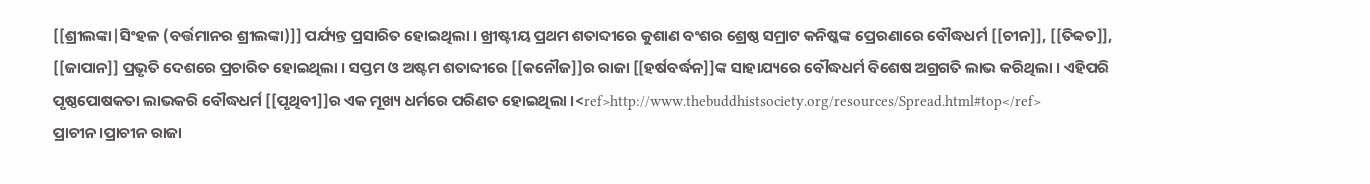[[ଶ୍ରୀଲଙ୍କା|ସିଂହଳ (ବର୍ତ୍ତମାନର ଶ୍ରୀଲଙ୍କା)]] ପର୍ଯ୍ୟନ୍ତ ପ୍ରସାରିତ ହୋଇଥିଲା । ଖ୍ରୀଷ୍ଟୀୟ ପ୍ରଥମ ଶତାବ୍ଦୀରେ କୁଶାଣ ବଂଶର ଶ୍ରେଷ୍ଠ ସମ୍ରାଟ କନିଷ୍କଙ୍କ ପ୍ରେରଣାରେ ବୌଦ୍ଧଧର୍ମ [[ଚୀନ]], [[ତିବ୍ୱତ]], [[ଜାପାନ]] ପ୍ରଭୃତି ଦେଶରେ ପ୍ରଚାରିତ ହୋଇଥିଲା । ସପ୍ତମ ଓ ଅଷ୍ଟମ ଶତାବ୍ଦୀରେ [[କନୌଜ]]ର ରାଜା [[ହର୍ଷବର୍ଦ୍ଧନ]]ଙ୍କ ସାହାଯ୍ୟରେ ବୌଦ୍ଧଧର୍ମ ବିଶେଷ ଅଗ୍ରଗତି ଲାଭ କରିଥିଲା । ଏହିପରି ପୃଷ୍ଠପୋଷକତା ଲାଭକରି ବୌଦ୍ଧଧର୍ମ [[ପୃଥିବୀ]]ର ଏକ ମୂଖ୍ୟ ଧର୍ମରେ ପରିଣତ ହୋଇଥିଲା ।<ref>http://www.thebuddhistsociety.org/resources/Spread.html#top</ref> ପ୍ରାଚୀନ।ପ୍ରାଚୀନ ରାଜା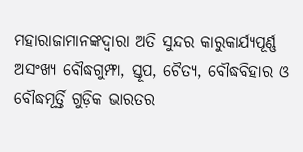ମହାରାଜାମାନଙ୍କଦ୍ୱାରା ଅତି ସୁନ୍ଦର କାରୁକାର୍ଯ୍ୟପୂର୍ଣ୍ଣ ଅସଂଖ୍ୟ ବୌଦ୍ଧଗୁମ୍ଫା, ସ୍ତୂପ, ଚୈତ୍ୟ, ବୌଦ୍ଧବିହାର ଓ ବୌଦ୍ଧମୂର୍ତ୍ତି ଗୁଡ଼ିକ ଭାରତର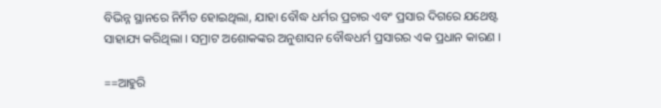ବିଭିନ୍ନ ସ୍ଥାନରେ ନିର୍ମିତ ହୋଇଥିଲା, ଯାହା ବୌଦ୍ଧ ଧର୍ମର ପ୍ରଚାର ଏବଂ ପ୍ରସାର ଦିଗରେ ଯଥେଷ୍ଟ ସାହାଯ୍ୟ କରିଥିଲା । ସମ୍ରାଟ ଅଶୋକଙ୍କର ଅନୁଶାସନ ବୌଦ୍ଧଧର୍ମ ପ୍ରସାରର ଏକ ପ୍ରଧାନ କାରଣ ।

==ଆହୁରି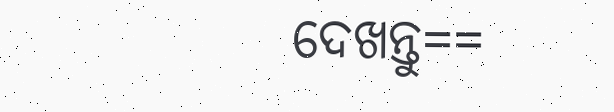ଦେଖନ୍ତୁ==